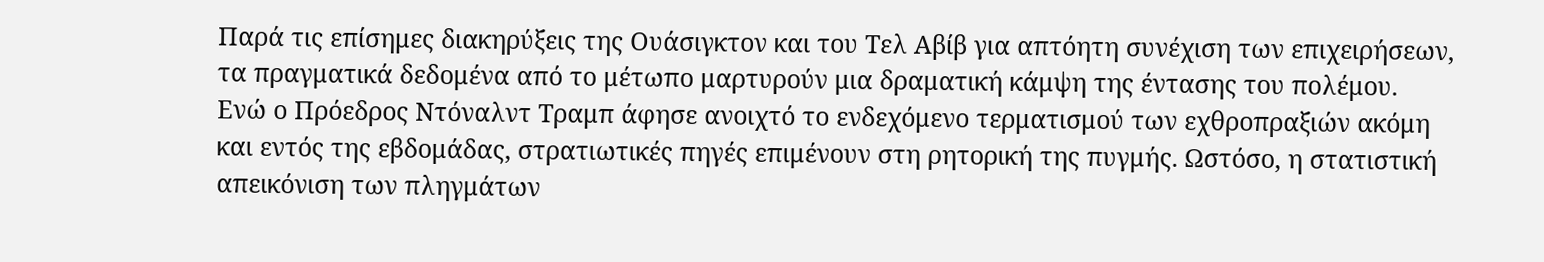Παρά τις επίσημες διακηρύξεις της Ουάσιγκτον και του Τελ Αβίβ για απτόητη συνέχιση των επιχειρήσεων, τα πραγματικά δεδομένα από το μέτωπο μαρτυρούν μια δραματική κάμψη της έντασης του πολέμου.
Ενώ ο Πρόεδρος Ντόναλντ Τραμπ άφησε ανοιχτό το ενδεχόμενο τερματισμού των εχθροπραξιών ακόμη και εντός της εβδομάδας, στρατιωτικές πηγές επιμένουν στη ρητορική της πυγμής. Ωστόσο, η στατιστική απεικόνιση των πληγμάτων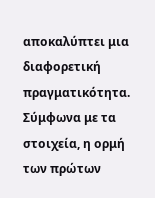αποκαλύπτει μια διαφορετική πραγματικότητα.
Σύμφωνα με τα στοιχεία, η ορμή των πρώτων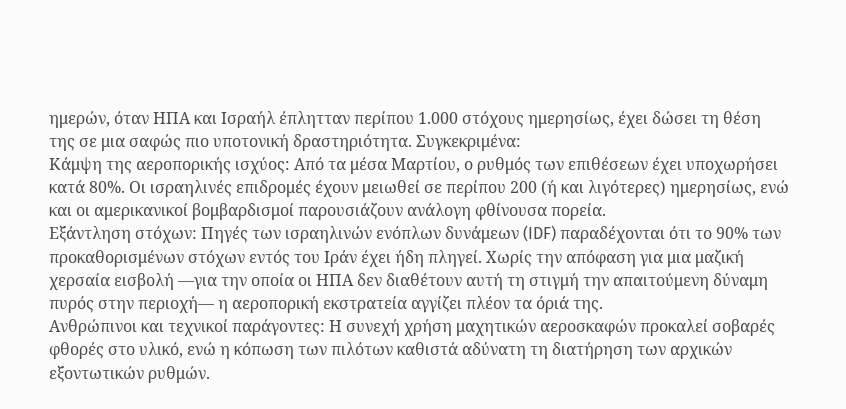ημερών, όταν ΗΠΑ και Ισραήλ έπλητταν περίπου 1.000 στόχους ημερησίως, έχει δώσει τη θέση της σε μια σαφώς πιο υποτονική δραστηριότητα. Συγκεκριμένα:
Κάμψη της αεροπορικής ισχύος: Από τα μέσα Μαρτίου, ο ρυθμός των επιθέσεων έχει υποχωρήσει κατά 80%. Οι ισραηλινές επιδρομές έχουν μειωθεί σε περίπου 200 (ή και λιγότερες) ημερησίως, ενώ και οι αμερικανικοί βομβαρδισμοί παρουσιάζουν ανάλογη φθίνουσα πορεία.
Εξάντληση στόχων: Πηγές των ισραηλινών ενόπλων δυνάμεων (IDF) παραδέχονται ότι το 90% των προκαθορισμένων στόχων εντός του Ιράν έχει ήδη πληγεί. Χωρίς την απόφαση για μια μαζική χερσαία εισβολή —για την οποία οι ΗΠΑ δεν διαθέτουν αυτή τη στιγμή την απαιτούμενη δύναμη πυρός στην περιοχή— η αεροπορική εκστρατεία αγγίζει πλέον τα όριά της.
Ανθρώπινοι και τεχνικοί παράγοντες: Η συνεχή χρήση μαχητικών αεροσκαφών προκαλεί σοβαρές φθορές στο υλικό, ενώ η κόπωση των πιλότων καθιστά αδύνατη τη διατήρηση των αρχικών εξοντωτικών ρυθμών.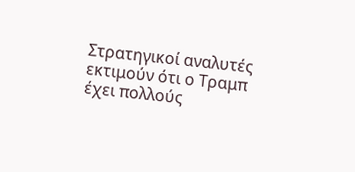Στρατηγικοί αναλυτές εκτιμούν ότι ο Τραμπ έχει πολλούς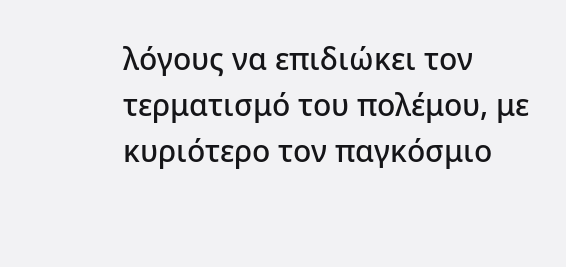λόγους να επιδιώκει τον τερματισμό του πολέμου, με κυριότερο τον παγκόσμιο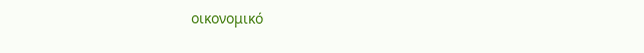οικονομικό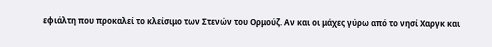εφιάλτη που προκαλεί το κλείσιμο των Στενών του Ορμούζ. Αν και οι μάχες γύρω από το νησί Χαργκ και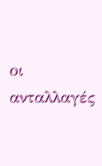οι ανταλλαγές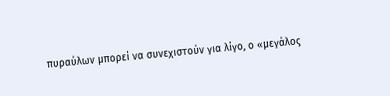πυραύλων μπορεί να συνεχιστούν για λίγο, ο «μεγάλος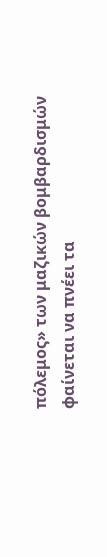πόλεμος» των μαζικών βομβαρδισμών φαίνεται να πνέει τα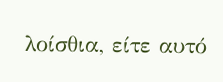λοίσθια, είτε αυτό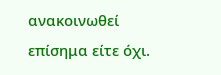ανακοινωθεί επίσημα είτε όχι.